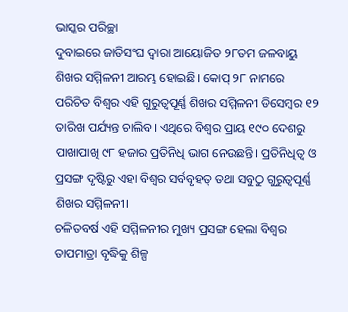ଭାସ୍କର ପରିଚ୍ଛା
ଦୁବାଇରେ ଜାତିସଂଘ ଦ୍ଵାରା ଆୟୋଜିତ ୨୮ତମ ଜଳବାୟୁ ଶିଖର ସମ୍ମିଳନୀ ଆରମ୍ଭ ହୋଇଛି। କୋପ୍ ୨୮ ନାମରେ ପରିଚିତ ବିଶ୍ୱର ଏହି ଗୁରୁତ୍ୱପୂର୍ଣ୍ଣ ଶିଖର ସମ୍ମିଳନୀ ଡିସେମ୍ବର ୧୨ ତାରିଖ ପର୍ଯ୍ୟନ୍ତ ଚାଲିବ। ଏଥିରେ ବିଶ୍ୱର ପ୍ରାୟ ୧୯୦ ଦେଶରୁ ପାଖାପାଖି ୯୮ ହଜାର ପ୍ରତିନିଧି ଭାଗ ନେଉଛନ୍ତି। ପ୍ରତିନିଧିତ୍ୱ ଓ ପ୍ରସଙ୍ଗ ଦୃଷ୍ଟିରୁ ଏହା ବିଶ୍ୱର ସର୍ବବୃହତ୍ ତଥା ସବୁଠୁ ଗୁରୁତ୍ୱପୂର୍ଣ୍ଣ ଶିଖର ସମ୍ମିଳନୀ।
ଚଳିତବର୍ଷ ଏହି ସମ୍ମିଳନୀର ମୁଖ୍ୟ ପ୍ରସଙ୍ଗ ହେଲା ବିଶ୍ୱର ତାପମାତ୍ରା ବୃଦ୍ଧିକୁ ଶିଳ୍ପ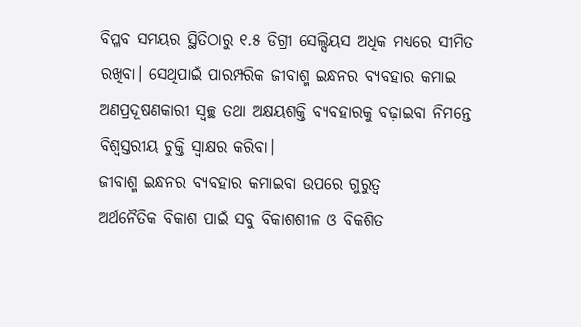ବିପ୍ଳବ ସମୟର ସ୍ଥିତିଠାରୁ ୧.୫ ଡିଗ୍ରୀ ସେଲ୍ସିୟସ ଅଧିକ ମଧ୍ୟରେ ସୀମିତ ରଖିବା। ସେଥିପାଇଁ ପାରମ୍ପରିକ ଜୀବାଶ୍ମ ଇନ୍ଧନର ବ୍ୟବହାର କମାଇ ଅଣପ୍ରଦୂଷଣକାରୀ ସ୍ୱଚ୍ଛ ତଥା ଅକ୍ଷୟଶକ୍ତି ବ୍ୟବହାରକୁ ବଢ଼ାଇବା ନିମନ୍ତେ ବିଶ୍ଵସ୍ତରୀୟ ଚୁକ୍ତି ସ୍ୱାକ୍ଷର କରିବା।
ଜୀବାଶ୍ମ ଇନ୍ଧନର ବ୍ୟବହାର କମାଇବା ଉପରେ ଗୁରୁତ୍ଵ
ଅର୍ଥନୈତିକ ବିକାଶ ପାଇଁ ସବୁ ବିକାଶଶୀଳ ଓ ବିକଶିତ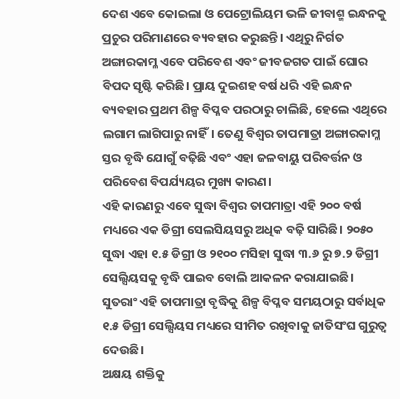ଦେଶ ଏବେ କୋଇଲା ଓ ପେଟ୍ରୋଲିୟମ ଭଳି ଜୀବାଶ୍ମ ଇନ୍ଧନକୁ ପ୍ରଚୁର ପରିମାଣରେ ବ୍ୟବହାର କରୁଛନ୍ତି। ଏଥିରୁ ନିର୍ଗତ ଅଙ୍ଗାରକାମ୍ଳ ଏବେ ପରିବେଶ ଏବଂ ଜୀବଜଗତ ପାଇଁ ଘୋର ବିପଦ ସୃଷ୍ଟି କରିଛି। ପ୍ରାୟ ଦୁଇଶହ ବର୍ଷ ଧରି ଏହି ଇନ୍ଧନ ବ୍ୟବହାର ପ୍ରଥମ ଶିଳ୍ପ ବିପ୍ଳବ ପରଠାରୁ ଚାଲିଛି, ହେଲେ ଏଥିରେ ଲଗାମ ଲାଗିପାରୁ ନାହିଁ। ତେଣୁ ବିଶ୍ୱର ତାପମାତ୍ରା ଅଙ୍ଗାରକାମ୍ଳ ସ୍ତର ବୃଦ୍ଧି ଯୋଗୁଁ ବଢ଼ିଛି ଏବଂ ଏହା ଜଳବାୟୁ ପରିବର୍ତ୍ତନ ଓ ପରିବେଶ ବିପର୍ଯ୍ୟୟର ମୁଖ୍ୟ କାରଣ।
ଏହି କାରଣରୁ ଏବେ ସୁଦ୍ଧା ବିଶ୍ୱର ତାପମାତ୍ରା ଏହି ୨୦୦ ବର୍ଷ ମଧ୍ୟରେ ଏକ ଡିଗ୍ରୀ ସେଲସିୟସରୁ ଅଧିକ ବଢ଼ି ସାରିଛି। ୨୦୫୦ ସୁଦ୍ଧା ଏହା ୧.୫ ଡିଗ୍ରୀ ଓ ୨୧୦୦ ମସିହା ସୁଦ୍ଧା ୩.୬ ରୁ ୭.୨ ଡିଗ୍ରୀ ସେଲ୍ସିୟସକୁ ବୃଦ୍ଧି ପାଇବ ବୋଲି ଆକଳନ କରାଯାଇଛି। ସୁତରାଂ ଏହି ତାପମାତ୍ରା ବୃଦ୍ଧିକୁ ଶିଳ୍ପ ବିପ୍ଳବ ସମୟଠାରୁ ସର୍ବାଧିକ ୧.୫ ଡିଗ୍ରୀ ସେଲ୍ସିୟସ ମଧ୍ୟରେ ସୀମିତ ରଖିବାକୁ ଜାତିସଂଘ ଗୁରୁତ୍ୱ ଦେଉଛି।
ଅକ୍ଷୟ ଶକ୍ତିକୁ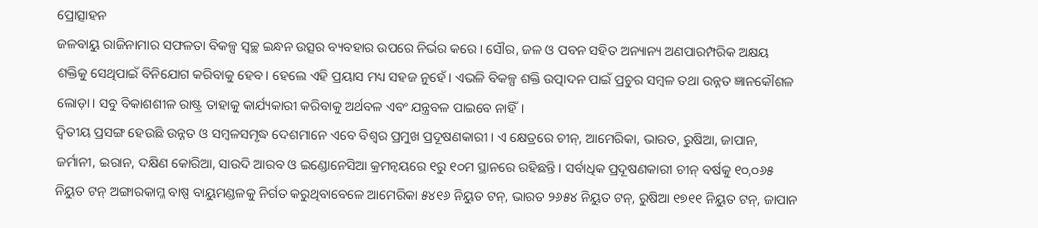ପ୍ରୋତ୍ସାହନ
ଜଳବାୟୁ ରାଜିନାମାର ସଫଳତା ବିକଳ୍ପ ସ୍ୱଚ୍ଛ ଇନ୍ଧନ ଉତ୍ସର ବ୍ୟବହାର ଉପରେ ନିର୍ଭର କରେ। ସୌର, ଜଳ ଓ ପବନ ସହିତ ଅନ୍ୟାନ୍ୟ ଅଣପାରମ୍ପରିକ ଅକ୍ଷୟ ଶକ୍ତିକୁ ସେଥିପାଇଁ ବିନିଯୋଗ କରିବାକୁ ହେବ। ହେଲେ ଏହି ପ୍ରୟାସ ମଧ୍ୟ ସହଜ ନୁହେଁ। ଏଭଳି ବିକଳ୍ପ ଶକ୍ତି ଉତ୍ପାଦନ ପାଇଁ ପ୍ରଚୁର ସମ୍ବଳ ତଥା ଉନ୍ନତ ଜ୍ଞାନକୌଶଳ ଲୋଡ଼ା। ସବୁ ବିକାଶଶୀଳ ରାଷ୍ଟ୍ର ତାହାକୁ କାର୍ଯ୍ୟକାରୀ କରିବାକୁ ଅର୍ଥବଳ ଏବଂ ଯନ୍ତ୍ରବଳ ପାଇବେ ନାହିଁ।
ଦ୍ୱିତୀୟ ପ୍ରସଙ୍ଗ ହେଉଛି ଉନ୍ନତ ଓ ସମ୍ବଳସମୃଦ୍ଧ ଦେଶମାନେ ଏବେ ବିଶ୍ୱର ପ୍ରମୁଖ ପ୍ରଦୂଷଣକାରୀ। ଏ କ୍ଷେତ୍ରରେ ଚୀନ୍, ଆମେରିକା, ଭାରତ, ରୁଷିଆ, ଜାପାନ, ଜର୍ମାନୀ, ଇରାନ, ଦକ୍ଷିଣ କୋରିଆ, ସାଉଦି ଆରବ ଓ ଇଣ୍ଡୋନେସିଆ କ୍ରମନ୍ୱୟରେ ୧ରୁ ୧୦ମ ସ୍ଥାନରେ ରହିଛନ୍ତି। ସର୍ବାଧିକ ପ୍ରଦୂଷଣକାରୀ ଚୀନ୍ ବର୍ଷକୁ ୧୦,୦୬୫ ନିୟୁତ ଟନ୍ ଅଙ୍ଗାରକାମ୍ଳ ବାଷ୍ପ ବାୟୁମଣ୍ଡଳକୁ ନିର୍ଗତ କରୁଥିବାବେଳେ ଆମେରିକା ୫୪୧୬ ନିୟୁତ ଟନ୍, ଭାରତ ୨୬୫୪ ନିୟୁତ ଟନ୍, ରୁଷିଆ ୧୭୧୧ ନିୟୁତ ଟନ୍, ଜାପାନ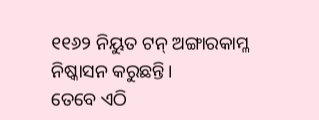୧୧୬୨ ନିୟୁତ ଟନ୍ ଅଙ୍ଗାରକାମ୍ଳ ନିଷ୍କାସନ କରୁଛନ୍ତି।
ତେବେ ଏଠି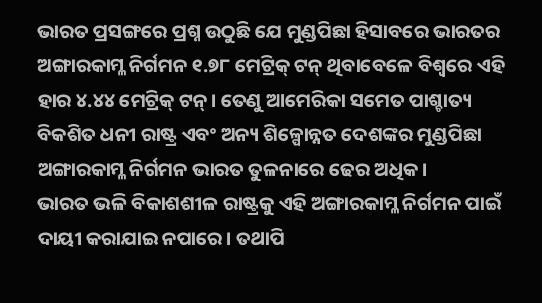ଭାରତ ପ୍ରସଙ୍ଗରେ ପ୍ରଶ୍ନ ଉଠୁଛି ଯେ ମୁଣ୍ଡପିଛା ହିସାବରେ ଭାରତର ଅଙ୍ଗାରକାମ୍ଳ ନିର୍ଗମନ ୧.୭୮ ମେଟ୍ରିକ୍ ଟନ୍ ଥିବାବେଳେ ବିଶ୍ୱରେ ଏହି ହାର ୪.୪୪ ମେଟ୍ରିକ୍ ଟନ୍। ତେଣୁ ଆମେରିକା ସମେତ ପାଶ୍ଚାତ୍ୟ ବିକଶିତ ଧନୀ ରାଷ୍ଟ୍ର ଏବଂ ଅନ୍ୟ ଶିଳ୍ପୋନ୍ନତ ଦେଶଙ୍କର ମୁଣ୍ଡପିଛା ଅଙ୍ଗାରକାମ୍ଳ ନିର୍ଗମନ ଭାରତ ତୁଳନାରେ ଢେର ଅଧିକ।
ଭାରତ ଭଳି ବିକାଶଶୀଳ ରାଷ୍ଟ୍ରକୁ ଏହି ଅଙ୍ଗାରକାମ୍ଳ ନିର୍ଗମନ ପାଇଁ ଦାୟୀ କରାଯାଇ ନପାରେ। ତଥାପି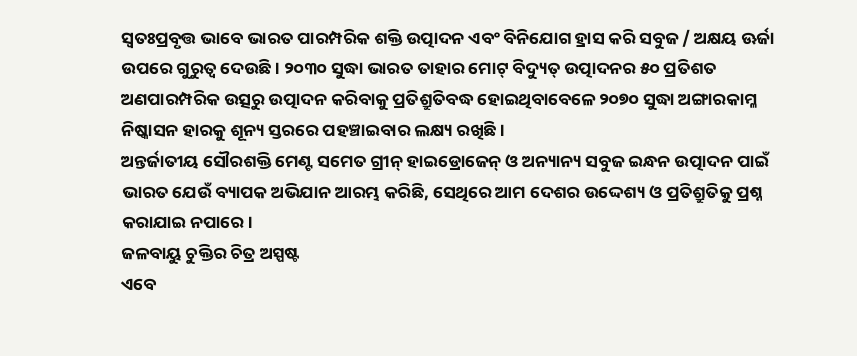ସ୍ୱତଃପ୍ରବୃତ୍ତ ଭାବେ ଭାରତ ପାରମ୍ପରିକ ଶକ୍ତି ଉତ୍ପାଦନ ଏବଂ ବିନିଯୋଗ ହ୍ରାସ କରି ସବୁଜ / ଅକ୍ଷୟ ଊର୍ଜା ଉପରେ ଗୁରୁତ୍ୱ ଦେଉଛି। ୨୦୩୦ ସୁଦ୍ଧା ଭାରତ ତାହାର ମୋଟ୍ ବିଦ୍ୟୁତ୍ ଉତ୍ପାଦନର ୫୦ ପ୍ରତିଶତ ଅଣପାରମ୍ପରିକ ଉତ୍ସରୁ ଉତ୍ପାଦନ କରିବାକୁ ପ୍ରତିଶ୍ରୁତିବଦ୍ଧ ହୋଇଥିବାବେଳେ ୨୦୭୦ ସୁଦ୍ଧା ଅଙ୍ଗାରକାମ୍ଳ ନିଷ୍କାସନ ହାରକୁ ଶୂନ୍ୟ ସ୍ତରରେ ପହଞ୍ଚାଇବାର ଲକ୍ଷ୍ୟ ରଖିଛି।
ଅନ୍ତର୍ଜାତୀୟ ସୌରଶକ୍ତି ମେଣ୍ଟ ସମେତ ଗ୍ରୀନ୍ ହାଇଡ୍ରୋଜେନ୍ ଓ ଅନ୍ୟାନ୍ୟ ସବୁଜ ଇନ୍ଧନ ଉତ୍ପାଦନ ପାଇଁ ଭାରତ ଯେଉଁ ବ୍ୟାପକ ଅଭିଯାନ ଆରମ୍ଭ କରିଛି, ସେଥିରେ ଆମ ଦେଶର ଉଦ୍ଦେଶ୍ୟ ଓ ପ୍ରତିଶ୍ରୁତିକୁ ପ୍ରଶ୍ନ କରାଯାଇ ନପାରେ।
ଜଳବାୟୁ ଚୁକ୍ତିର ଚିତ୍ର ଅସ୍ପଷ୍ଟ
ଏବେ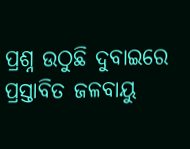ପ୍ରଶ୍ନ ଉଠୁଛି ଦୁବାଇରେ ପ୍ରସ୍ତାବିତ ଜଳବାୟୁ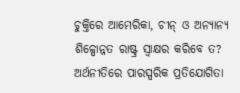ଚୁକ୍ତିରେ ଆମେରିକା, ଚୀନ୍ ଓ ଅନ୍ୟାନ୍ୟ ଶିଳ୍ପୋନ୍ନତ ରାଷ୍ଟ୍ର ସ୍ୱାକ୍ଷର କରିବେ ତ? ଅର୍ଥନୀତିରେ ପାରସ୍ପରିକ ପ୍ରତିଯୋଗିତା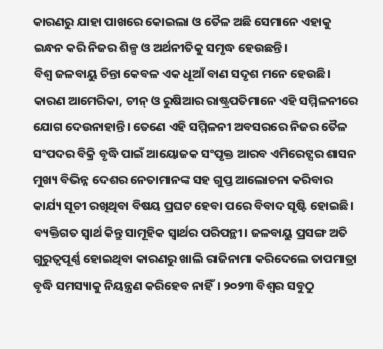କାରଣରୁ ଯାହା ପାଖରେ କୋଇଲା ଓ ତୈଳ ଅଛି ସେମାନେ ଏହାକୁ ଇନ୍ଧନ କରି ନିଜର ଶିଳ୍ପ ଓ ଅର୍ଥନୀତିକୁ ସମୃଦ୍ଧ ହେଉଛନ୍ତି।
ବିଶ୍ୱ ଜଳବାୟୁ ଚିନ୍ତା କେବଳ ଏକ ଧୂଆଁ ବାଣ ସଦୃଶ ମନେ ହେଉଛି। କାରଣ ଆମେରିକା, ଚୀନ୍ ଓ ରୁଷିଆର ରାଷ୍ଟ୍ରପତିମାନେ ଏହି ସମ୍ମିଳନୀରେ ଯୋଗ ଦେଉନାହାନ୍ତି। ତେଣେ ଏହି ସମ୍ମିଳନୀ ଅବସରରେ ନିଜର ତୈଳ ସଂପଦର ବିକ୍ରି ବୃଦ୍ଧି ପାଇଁ ଆୟୋଜକ ସଂପୃକ୍ତ ଆରବ ଏମିରେଟ୍ସର ଶାସନ ମୁଖ୍ୟ ବିଭିନ୍ନ ଦେଶର ନେତାମାନଙ୍କ ସହ ଗୁପ୍ତ ଆଲୋଚନା କରିବାର କାର୍ଯ୍ୟ ସୂଚୀ ରଖିଥିବା ବିଷୟ ପ୍ରଘଟ ହେବା ପରେ ବିବାଦ ସୃଷ୍ଟି ହୋଇଛି।
ବ୍ୟକ୍ତିଗତ ସ୍ୱାର୍ଥ କିନ୍ତୁ ସାମୂହିକ ସ୍ୱାର୍ଥର ପରିପନ୍ଥୀ। ଜଳବାୟୁ ପ୍ରସଙ୍ଗ ଅତି ଗୁରୁତ୍ୱପୂର୍ଣ୍ଣ ହୋଇଥିବା କାରଣରୁ ଖାଲି ରାଜିନାମା କରିଦେଲେ ତାପମାତ୍ରା ବୃଦ୍ଧି ସମସ୍ୟାକୁ ନିୟନ୍ତ୍ରଣ କରିହେବ ନାହିଁ। ୨୦୨୩ ବିଶ୍ୱର ସବୁଠୁ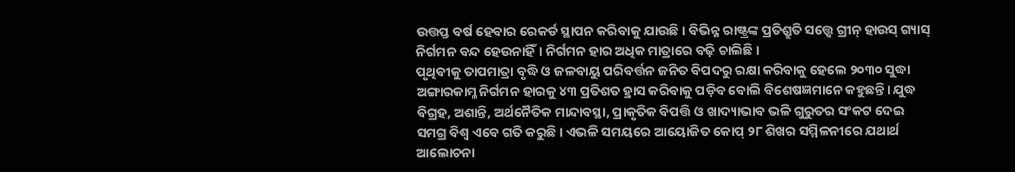ଉତ୍ତପ୍ତ ବର୍ଷ ହେବାର ରେକର୍ଡ ସ୍ଥାପନ କରିବାକୁ ଯାଉଛି। ବିଭିନ୍ନ ରାଷ୍ଟ୍ରଙ୍କ ପ୍ରତିଶ୍ରୁତି ସତ୍ତ୍ଵେ ଗ୍ରୀନ୍ ହାଉସ୍ ଗ୍ୟାସ୍ ନିର୍ଗମନ ବନ୍ଦ ହେଉନାହିଁ। ନିର୍ଗମନ ହାର ଅଧିକ ମାତ୍ରାରେ ବଢ଼ି ଚାଲିଛି।
ପୃଥିବୀକୁ ତାପମାତ୍ରା ବୃଦ୍ଧି ଓ ଜଳବାୟୁ ପରିବର୍ତ୍ତନ ଜନିତ ବିପଦରୁ ରକ୍ଷା କରିବାକୁ ହେଲେ ୨୦୩୦ ସୁଦ୍ଧା ଅଙ୍ଗାରକାମ୍ଳ ନିର୍ଗମନ ହାରକୁ ୪୩ ପ୍ରତିଶତ ହ୍ରାସ କରିବାକୁ ପଡ଼ିବ ବୋଲି ବିଶେଷଜ୍ଞମାନେ କହୁଛନ୍ତି। ଯୁଦ୍ଧ ବିଗ୍ରହ, ଅଶାନ୍ତି, ଅର୍ଥନୈତିକ ମାନ୍ଦାବସ୍ଥା, ପ୍ରାକୃତିକ ବିପତ୍ତି ଓ ଖାଦ୍ୟାଭାବ ଭଳି ଗୁରୁତର ସଂକଟ ଦେଇ ସମଗ୍ର ବିଶ୍ୱ ଏବେ ଗତି କରୁଛି। ଏଭଳି ସମୟରେ ଆୟୋଜିତ କୋପ୍ ୨୮ ଶିଖର ସମ୍ମିଳନୀରେ ଯଥାର୍ଥ ଆଲୋଚନା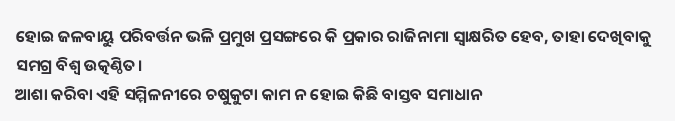ହୋଇ ଜଳବାୟୁ ପରିବର୍ତ୍ତନ ଭଳି ପ୍ରମୁଖ ପ୍ରସଙ୍ଗରେ କି ପ୍ରକାର ରାଜିନାମା ସ୍ୱାକ୍ଷରିତ ହେବ, ତାହା ଦେଖିବାକୁ ସମଗ୍ର ବିଶ୍ୱ ଉତ୍କଣ୍ଠିତ।
ଆଶା କରିବା ଏହି ସମ୍ମିଳନୀରେ ଚଷୁକୁଟା କାମ ନ ହୋଇ କିଛି ବାସ୍ତବ ସମାଧାନ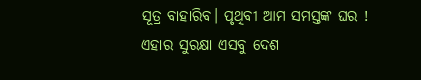ସୂତ୍ର ବାହାରିବ। ପୃଥିବୀ ଆମ ସମସ୍ତଙ୍କ ଘର ! ଏହାର ସୁରକ୍ଷା ଏସବୁ ଦେଶ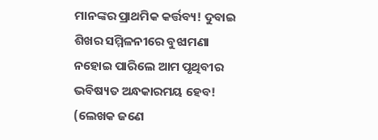ମାନଙ୍କର ପ୍ରାଥମିକ କର୍ତ୍ତବ୍ୟ! ଦୁବାଇ ଶିଖର ସମ୍ମିଳନୀରେ ବୁଝାମଣା ନହୋଇ ପାରିଲେ ଆମ ପୃଥିବୀର ଭବିଷ୍ୟତ ଅନ୍ଧକାରମୟ ହେବ!
(ଲେଖକ ଜଣେ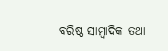ବରିଷ୍ଠ ସାମ୍ବାଦିକ ତଥା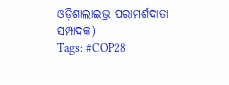ଓଡ଼ିଶାଲାଇଭ୍ର ପରାମର୍ଶଦାତା ସମ୍ପାଦକ)
Tags: #COP28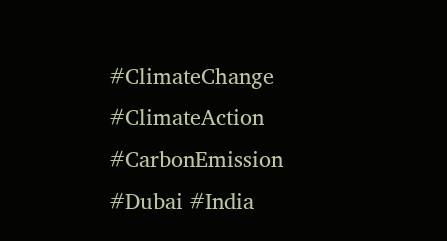#ClimateChange #ClimateAction #CarbonEmission #Dubai #India